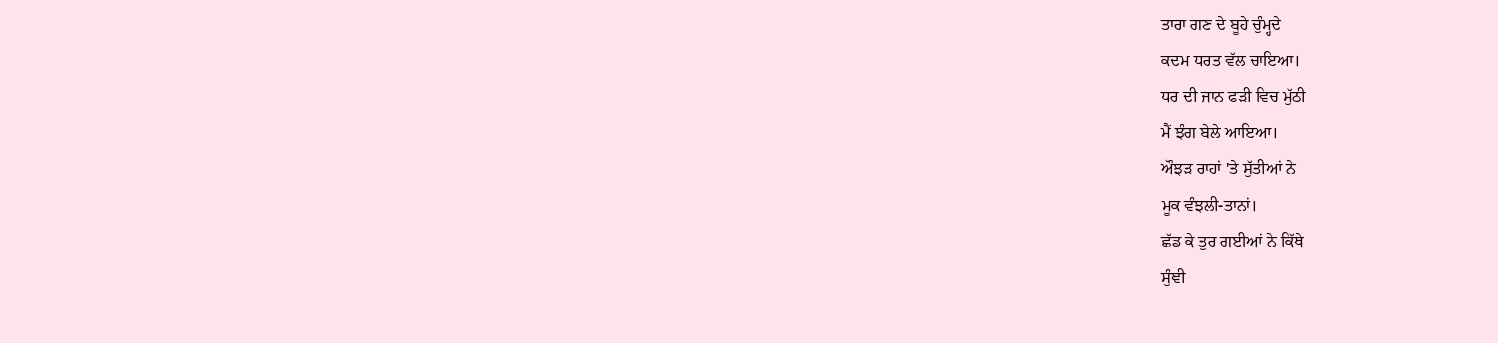ਤਾਰਾ ਗਣ ਦੇ ਬੂਹੇ ਚੁੰਮ੍ਹਦੇ
ਕਦਮ ਧਰਤ ਵੱਲ ਚਾਇਆ।
ਧਰ ਦੀ ਜਾਨ ਫੜੀ ਵਿਚ ਮੁੱਠੀ
ਮੈਂ ਝੰਗ ਬੇਲੇ ਆਇਆ।
ਔਝੜ ਰਾਹਾਂ 'ਤੇ ਸੁੱਤੀਆਂ ਨੇ
ਮੂਕ ਵੰਝਲੀ-ਤਾਨਾਂ।
ਛੱਡ ਕੇ ਤੁਰ ਗਈਆਂ ਨੇ ਕਿੱਥੇ
ਸੁੰਞੀ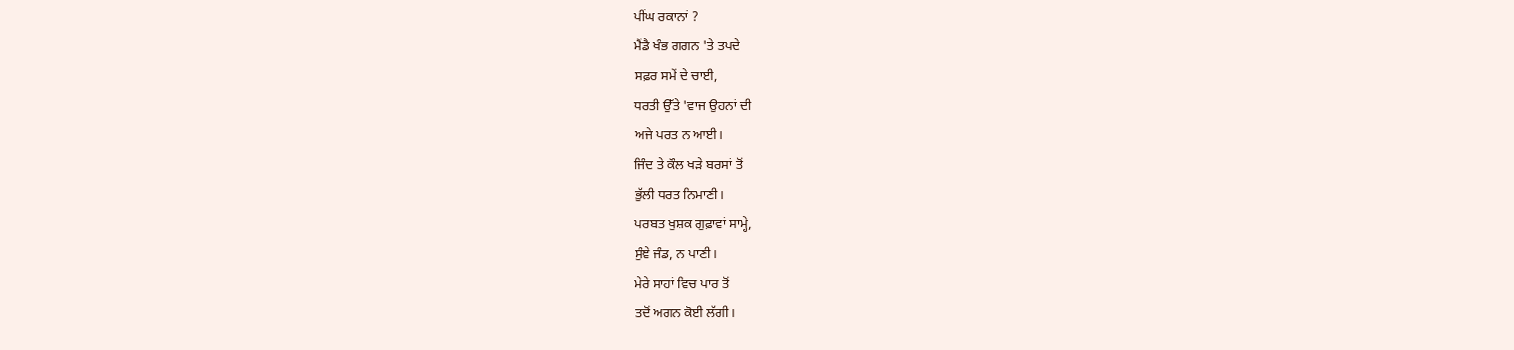ਪੀਂਘ ਰਕਾਨਾਂ ?
ਮੈਂਡੈ ਖੰਭ ਗਗਨ 'ਤੇ ਤਪਦੇ
ਸਫ਼ਰ ਸਮੇਂ ਦੇ ਚਾਈ,
ਧਰਤੀ ਉੱਤੇ 'ਵਾਜ ਉਹਨਾਂ ਦੀ
ਅਜੇ ਪਰਤ ਨ ਆਈ।
ਜਿੰਦ ਤੇ ਕੌਲ ਖੜੇ ਬਰਸਾਂ ਤੋਂ
ਭੁੱਲੀ ਧਰਤ ਨਿਮਾਣੀ।
ਪਰਬਤ ਖੁਸ਼ਕ ਗੁਫ਼ਾਵਾਂ ਸਾਮ੍ਹੇ,
ਸੁੰਞੇ ਜੰਡ, ਨ ਪਾਣੀ।
ਮੇਰੇ ਸਾਹਾਂ ਵਿਚ ਪਾਰ ਤੋਂ
ਤਦੋਂ ਅਗਨ ਕੋਈ ਲੱਗੀ।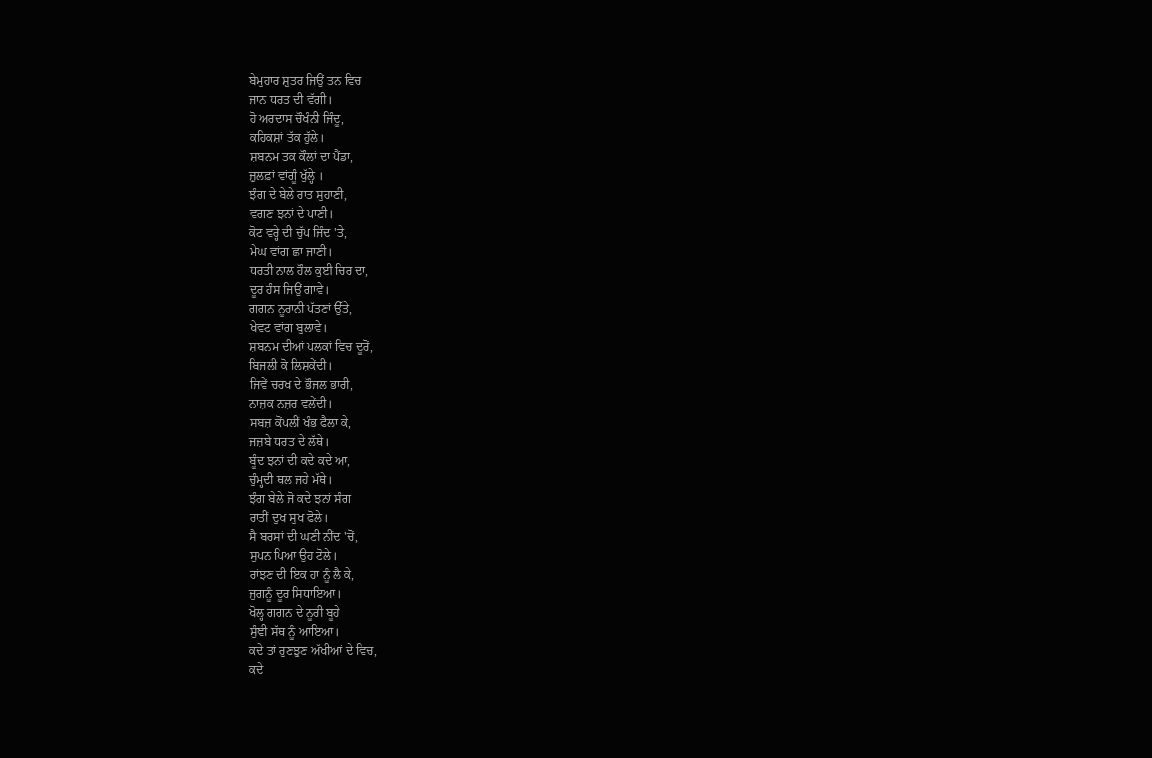ਬੇਮੁਹਾਰ ਸ਼ੁਤਰ ਜਿਉਂ ਤਨ ਵਿਚ
ਜਾਨ ਧਰਤ ਦੀ ਵੱਗੀ।
ਹੋ ਅਰਦਾਸ ਚੌਖੰਨੀ ਜਿੰਦੂ,
ਕਹਿਕਸ਼ਾਂ ਤੱਕ ਹੁੱਲੇ।
ਸ਼ਬਨਮ ਤਕ ਕੌਲਾਂ ਦਾ ਪੈਂਡਾ,
ਜ਼ੁਲਫ਼ਾਂ ਵਾਂਗੂੰ ਖੁੱਲ੍ਹੇ ।
ਝੰਗ ਦੇ ਬੇਲੇ ਰਾਤ ਸੁਹਾਣੀ,
ਵਗਣ ਝਨਾਂ ਦੇ ਪਾਣੀ।
ਕੋਟ ਵਰ੍ਹੇ ਦੀ ਚੁੱਪ ਜਿੰਦ 'ਤੇ,
ਮੇਘ ਵਾਂਗ ਛਾ ਜਾਣੀ।
ਧਰਤੀ ਨਾਲ ਹੌਲ ਕੁਈ ਚਿਰ ਦਾ,
ਦੂਰ ਹੰਸ ਜਿਉਂ ਗਾਵੇ।
ਗਗਨ ਨੂਰਾਨੀ ਪੱਤਣਾਂ ਉੱਤੇ,
ਖੇਵਟ ਵਾਂਗ ਬੁਲਾਵੇ।
ਸ਼ਬਨਮ ਦੀਆਂ ਪਲਕਾਂ ਵਿਚ ਦੂਰੋਂ,
ਬਿਜਲੀ ਕੋ ਲਿਸ਼ਕੇਂਦੀ।
ਜਿਵੇਂ ਚਰਖ ਦੇ ਭੌਜਲ ਭਾਰੀ,
ਨਾਜ਼ਕ ਨਜ਼ਰ ਵਲੇਂਦੀ।
ਸਬਜ਼ ਕੋਂਪਲੀਂ ਖੰਭ ਫੈਲਾ ਕੇ,
ਜਜ਼ਬੇ ਧਰਤ ਦੇ ਲੱਥੇ।
ਬੂੰਦ ਝਨਾਂ ਦੀ ਕਦੇ ਕਦੇ ਆ,
ਚੁੰਮ੍ਹਦੀ ਥਲ ਜਹੇ ਮੱਥੇ।
ਝੰਗ ਬੇਲੇ ਜੋ ਕਦੇ ਝਨਾਂ ਸੰਗ
ਰਾਤੀਂ ਦੁਖ ਸੁਖ ਫੋਲੇ।
ਸੈ ਬਰਸਾਂ ਦੀ ਘਣੀ ਨੀਂਦ 'ਚੋਂ,
ਸੁਪਨ ਪਿਆ ਉਹ ਟੋਲੇ।
ਰਾਂਝਣ ਦੀ ਇਕ ਹਾ ਨੂੰ ਲੈ ਕੇ,
ਜੁਗਨੂੰ ਦੂਰ ਸਿਧਾਇਆ।
ਖੋਲ੍ਹ ਗਗਨ ਦੇ ਨੂਰੀ ਬੂਹੇ
ਸੁੰਞੀ ਸੱਥ ਨੂੰ ਆਇਆ।
ਕਦੇ ਤਾਂ ਰੁਣਝੁਣ ਅੱਖੀਆਂ ਦੇ ਵਿਚ,
ਕਦੇ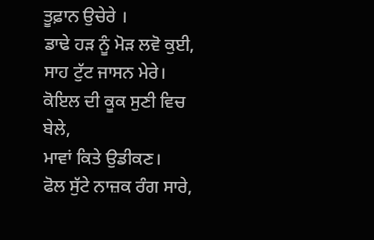ਤੂਫ਼ਾਨ ਉਚੇਰੇ ।
ਡਾਢੇ ਹੜ ਨੂੰ ਮੋੜ ਲਵੋ ਕੁਈ,
ਸਾਹ ਟੁੱਟ ਜਾਸਨ ਮੇਰੇ।
ਕੋਇਲ ਦੀ ਕੂਕ ਸੁਣੀ ਵਿਚ ਬੇਲੇ,
ਮਾਵਾਂ ਕਿਤੇ ਉਡੀਕਣ।
ਫੋਲ ਸੁੱਟੇ ਨਾਜ਼ਕ ਰੰਗ ਸਾਰੇ,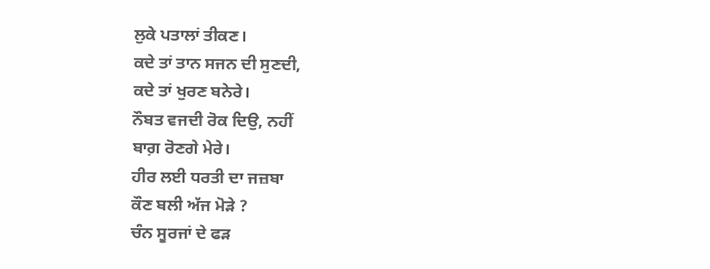ਲੁਕੇ ਪਤਾਲਾਂ ਤੀਕਣ।
ਕਦੇ ਤਾਂ ਤਾਨ ਸਜਨ ਦੀ ਸੁਣਦੀ,
ਕਦੇ ਤਾਂ ਖੁਰਣ ਬਨੇਰੇ।
ਨੌਬਤ ਵਜਦੀ ਰੋਕ ਦਿਉ, ਨਹੀਂ
ਬਾਗ਼ ਰੋਣਗੇ ਮੇਰੇ।
ਹੀਰ ਲਈ ਧਰਤੀ ਦਾ ਜਜ਼ਬਾ
ਕੌਣ ਬਲੀ ਅੱਜ ਮੋੜੇ ?
ਚੰਨ ਸੂਰਜਾਂ ਦੇ ਫੜ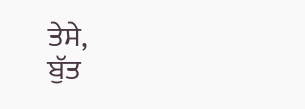ਤੇਸੇ,
ਬੁੱਤ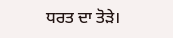ਧਰਤ ਦਾ ਤੋੜੇ।